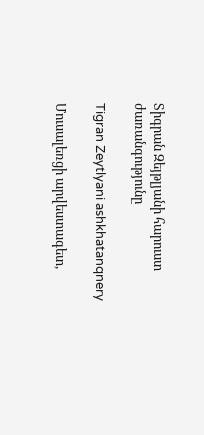Տիգրան Զեյթլյանի հարուստ ժառանգությունը

Tigran Zeytlyani ashkhatanqnery

Մուսալեռցի արվեստագետ,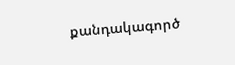քանդակագործ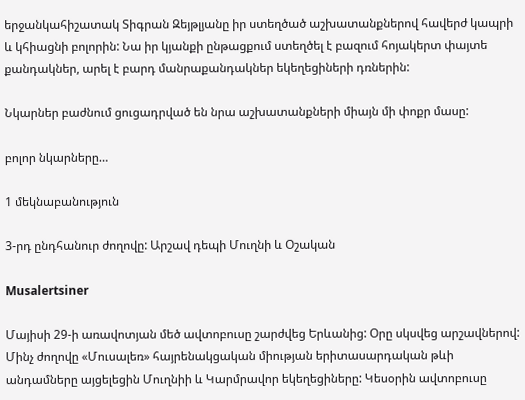երջանկահիշատակ Տիգրան Զեյթլյանը իր ստեղծած աշխատանքներով հավերժ կապրի և կհիացնի բոլորին: Նա իր կյանքի ընթացքում ստեղծել է բազում հոյակերտ փայտե քանդակներ, արել է բարդ մանրաքանդակներ եկեղեցիների դռներին:

Նկարներ բաժնում ցուցադրված են նրա աշխատանքների միայն մի փոքր մասը:

բոլոր նկարները…

1 մեկնաբանություն

3-րդ ընդհանուր ժողովը: Արշավ դեպի Մուղնի և Օշական

Musalertsiner

Մայիսի 29-ի առավոտյան մեծ ավտոբուսը շարժվեց Երևանից: Օրը սկսվեց արշավներով: Մինչ ժողովը «Մուսալեռ» հայրենակցական միության երիտասարդական թևի անդամները այցելեցին Մուղնիի և Կարմրավոր եկեղեցիները: Կեսօրին ավտոբուսը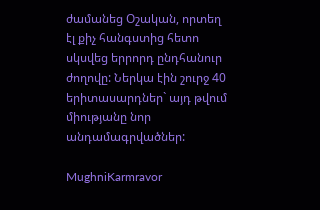ժամանեց Օշական, որտեղ էլ քիչ հանգստից հետո սկսվեց երրորդ ընդհանուր ժողովը: Ներկա էին շուրջ 40 երիտասարդներ` այդ թվում միությանը նոր անդամագրվածներ:

MughniKarmravor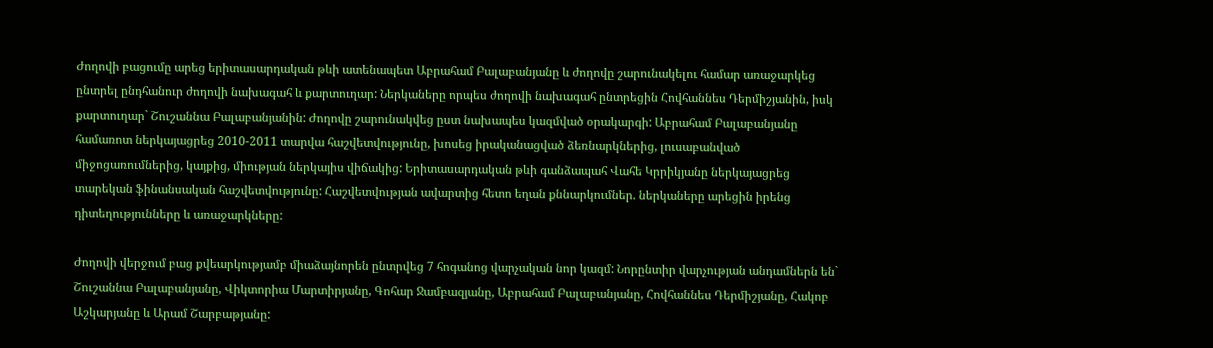Ժողովի բացումը արեց երիտասարդական թևի ատենապետ Աբրահամ Բալաբանյանը և ժողովը շարունակելու համար առաջարկեց ընտրել ընդհանուր ժողովի նախագահ և քարտուղար: Ներկաները որպես ժողովի նախագահ ընտրեցին Հովհաննես Դերմիշյանին, իսկ քարտուղար` Շուշաննա Բալաբանյանին: Ժողովը շարունակվեց ըստ նախապես կազմված օրակարգի: Աբրահամ Բալաբանյանը համառոտ ներկայացրեց 2010-2011 տարվա հաշվետվությունը, խոսեց իրականացված ձեռնարկներից, լուսաբանված միջոցառումներից, կայքից, միության ներկայիս վիճակից: Երիտասարդական թևի գանձապահ Վահե Կրրիկյանը ներկայացրեց տարեկան ֆինանսական հաշվետվությունը: Հաշվետվության ավարտից հետո եղան քննարկումներ. ներկաները արեցին իրենց դիտեղությունները և առաջարկները:

Ժողովի վերջում բաց քվեարկությամբ միաձայնորեն ընտրվեց 7 հոգանոց վարչական նոր կազմ: Նորընտիր վարչության անդամներն են` Շուշաննա Բալաբանյանը, Վիկտորիա Մարտիրյանը, Գոհար Ջամբազյանը, Աբրահամ Բալաբանյանը, Հովհաննես Դերմիշյանը, Հակոբ Աշկարյանը և Արամ Շարբաթյանը: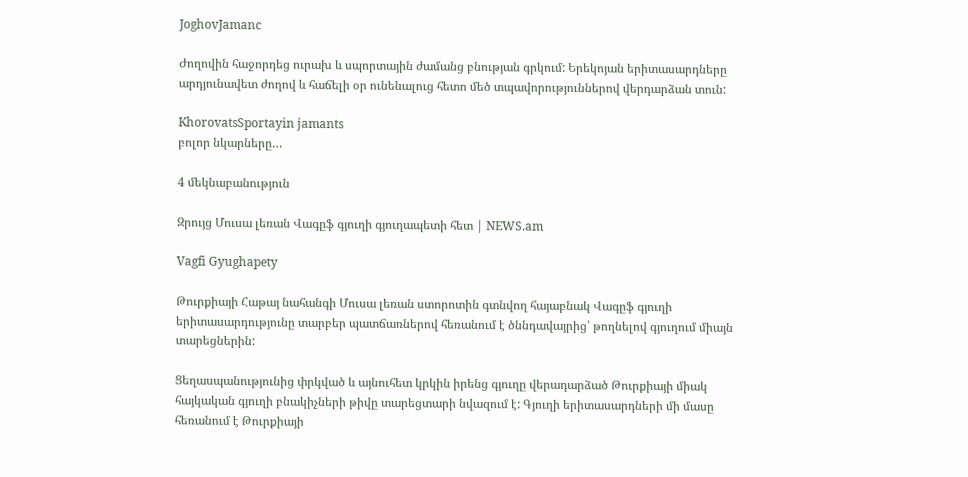JoghovJamanc

Ժողովին հաջորդեց ուրախ և սպորտային ժամանց բնության գրկում: Երեկոյան երիտասարդները արդյունավետ ժողով և հաճելի օր ունենալուց հետո մեծ տպավորություններով վերդարձան տուն:

KhorovatsSportayin jamants
բոլոր նկարները…

4 մեկնաբանություն

Զրույց Մուսա լեռան Վագըֆ գյուղի գյուղապետի հետ | NEWS.am

Vagfi Gyughapety

Թուրքիայի Հաթայ նահանգի Մուսա լեռան ստորոտին գտնվող հայաբնակ Վագըֆ գյուղի երիտասարդությունը տարբեր պատճառներով հեռանում է ծննդավայրից՝ թողնելով գյուղում միայն տարեցներին:

Ցեղասպանությունից փրկված և այնուհետ կրկին իրենց գյուղը վերադարձած Թուրքիայի միակ հայկական գյուղի բնակիչների թիվը տարեցտարի նվազում է: Գյուղի երիտասարդների մի մասը հեռանում է Թուրքիայի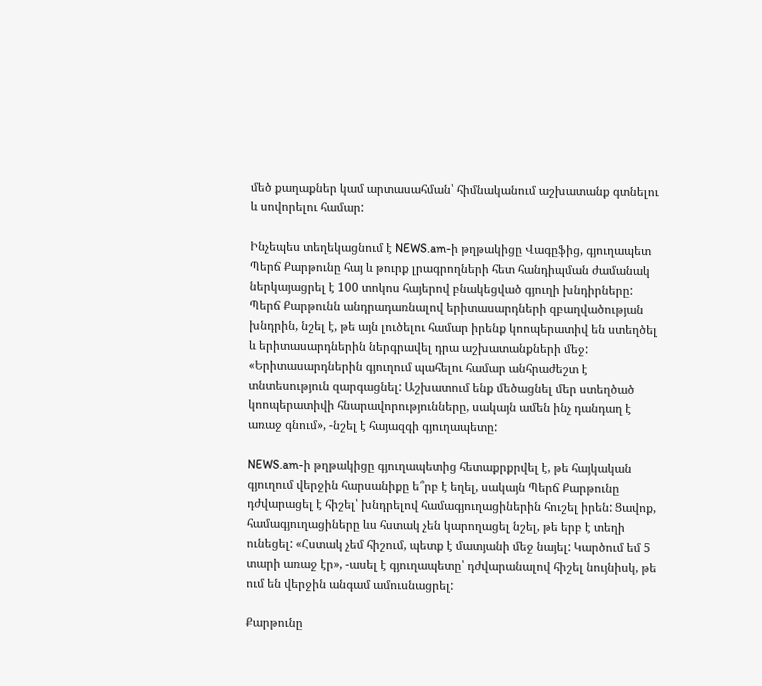մեծ քաղաքներ կամ արտասահման՝ հիմնականում աշխատանք գտնելու և սովորելու համար:

Ինչեպես տեղեկացնում է NEWS.am-ի թղթակիցը Վագըֆից, գյուղապետ Պերճ Քարթունը հայ և թուրք լրագրողների հետ հանդիպման ժամանակ ներկայացրել է 100 տոկոս հայերով բնակեցված գյուղի խնդիրները: Պերճ Քարթունն անդրադառնալով երիտասարդների զբաղվածության խնդրին, նշել է, թե այն լուծելու համար իրենք կոոպերատիվ են ստեղծել և երիտասարդներին ներգրավել դրա աշխատանքների մեջ: «Երիտասարդներին գյուղում պահելու համար անհրաժեշտ է տնտեսություն զարգացնել: Աշխատում ենք մեծացնել մեր ստեղծած կոոպերատիվի հնարավորությունները, սակայն ամեն ինչ դանդաղ է առաջ գնում», -նշել է հայազգի գյուղապետը:

NEWS.am-ի թղթակիցը գյուղապետից հետաքրքրվել է, թե հայկական գյուղում վերջին հարսանիքը ե՞րբ է եղել, սակայն Պերճ Քարթունը դժվարացել է հիշել՝ խնդրելով համագյուղացիներին հուշել իրեն: Ցավոք, համագյուղացիները ևս հստակ չեն կարողացել նշել, թե երբ է տեղի ունեցել: «Հստակ չեմ հիշում, պետք է մատյանի մեջ նայել: Կարծում եմ 5 տարի առաջ էր», -ասել է գյուղապետը՝ դժվարանալով հիշել նույնիսկ, թե ում են վերջին անգամ ամուսնացրել:

Քարթունը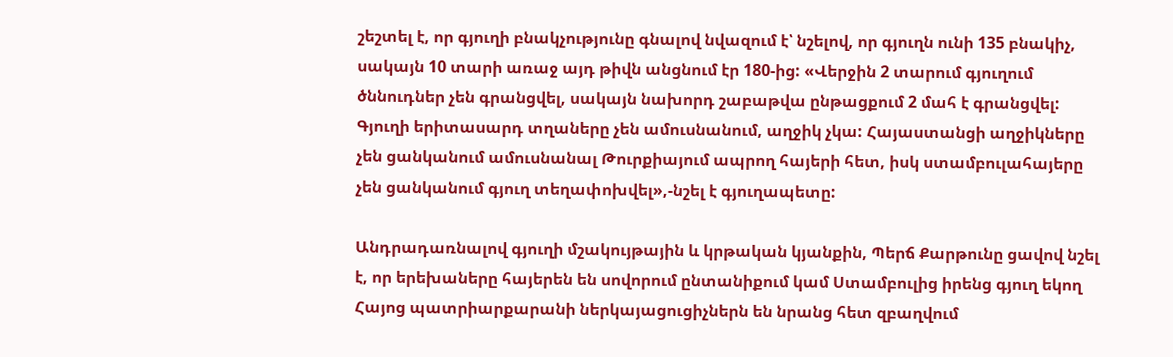շեշտել է, որ գյուղի բնակչությունը գնալով նվազում է՝ նշելով, որ գյուղն ունի 135 բնակիչ, սակայն 10 տարի առաջ այդ թիվն անցնում էր 180-ից: «Վերջին 2 տարում գյուղում ծննուդներ չեն գրանցվել, սակայն նախորդ շաբաթվա ընթացքում 2 մահ է գրանցվել: Գյուղի երիտասարդ տղաները չեն ամուսնանում, աղջիկ չկա: Հայաստանցի աղջիկները չեն ցանկանում ամուսնանալ Թուրքիայում ապրող հայերի հետ, իսկ ստամբուլահայերը չեն ցանկանում գյուղ տեղափոխվել»,-նշել է գյուղապետը:

Անդրադառնալով գյուղի մշակույթային և կրթական կյանքին, Պերճ Քարթունը ցավով նշել է, որ երեխաները հայերեն են սովորում ընտանիքում կամ Ստամբուլից իրենց գյուղ եկող Հայոց պատրիարքարանի ներկայացուցիչներն են նրանց հետ զբաղվում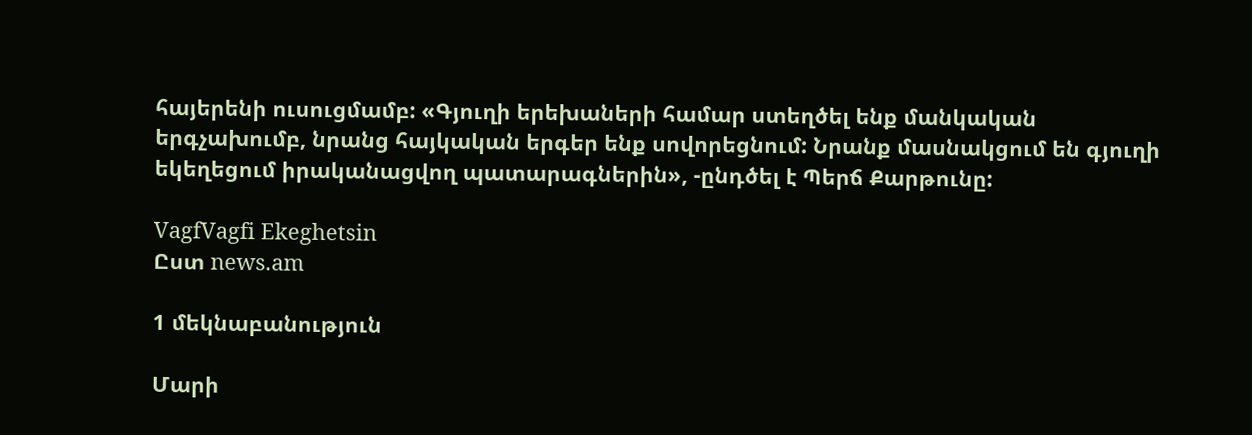հայերենի ուսուցմամբ: «Գյուղի երեխաների համար ստեղծել ենք մանկական երգչախումբ, նրանց հայկական երգեր ենք սովորեցնում: Նրանք մասնակցում են գյուղի եկեղեցում իրականացվող պատարագներին», -ընդծել է Պերճ Քարթունը:

VagfVagfi Ekeghetsin
Ըստ news.am

1 մեկնաբանություն

Մարի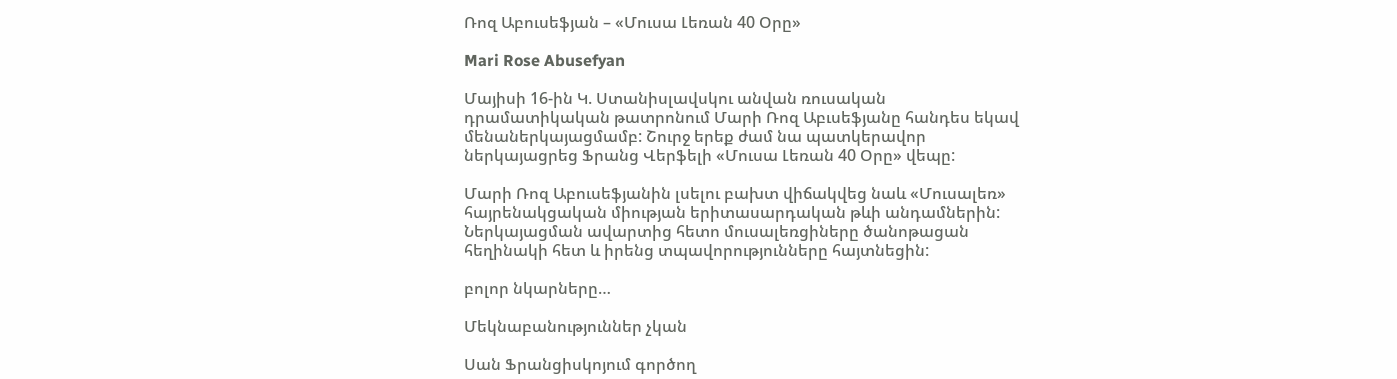Ռոզ Աբուսեֆյան – «Մուսա Լեռան 40 Օրը»

Mari Rose Abusefyan

Մայիսի 16-ին Կ. Ստանիսլավսկու անվան ռուսական դրամատիկական թատրոնում Մարի Ռոզ Աբւսեֆյանը հանդես եկավ մենաներկայացմամբ: Շուրջ երեք ժամ նա պատկերավոր ներկայացրեց Ֆրանց Վերֆելի «Մուսա Լեռան 40 Օրը» վեպը:

Մարի Ռոզ Աբուսեֆյանին լսելու բախտ վիճակվեց նաև «Մուսալեռ» հայրենակցական միության երիտասարդական թևի անդամներին: Ներկայացման ավարտից հետո մուսալեռցիները ծանոթացան հեղինակի հետ և իրենց տպավորությունները հայտնեցին:

բոլոր նկարները…

Մեկնաբանություններ չկան

Սան Ֆրանցիսկոյում գործող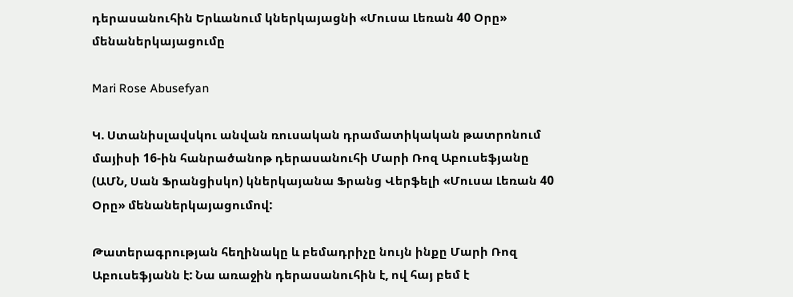դերասանուհին Երևանում կներկայացնի «Մուսա Լեռան 40 Օրը» մենաներկայացումը

Mari Rose Abusefyan

Կ. Ստանիսլավսկու անվան ռուսական դրամատիկական թատրոնում մայիսի 16-ին հանրածանոթ դերասանուհի Մարի Ռոզ Աբուսեֆյանը (ԱՄՆ, Սան Ֆրանցիսկո) կներկայանա Ֆրանց Վերֆելի «Մուսա Լեռան 40 Օրը» մենաներկայացումով:

Թատերագրության հեղինակը և բեմադրիչը նույն ինքը Մարի Ռոզ Աբուսեֆյանն է: Նա առաջին դերասանուհին է, ով հայ բեմ է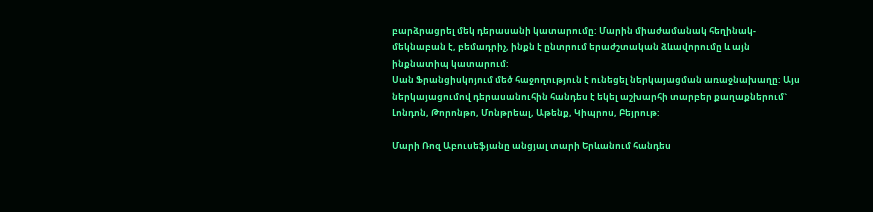բարձրացրել մեկ դերասանի կատարումը: Մարին միաժամանակ հեղինակ-մեկնաբան է, բեմադրիչ, ինքն է ընտրում երաժշտական ձևավորումը և այն ինքնատիպ կատարում:
Սան Ֆրանցիսկոյում մեծ հաջողություն է ունեցել ներկայացման առաջնախաղը: Այս ներկայացումով դերասանուհին հանդես է եկել աշխարհի տարբեր քաղաքներում` Լոնդոն, Թորոնթո, Մոնթրեալ, Աթենք, Կիպրոս, Բեյրութ:

Մարի Ռոզ Աբուսեֆյանը անցյալ տարի Երևանում հանդես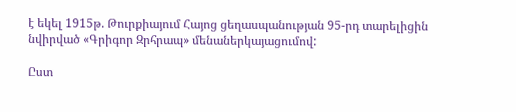է եկել 1915թ. Թուրքիայում Հայոց ցեղասպանության 95-րդ տարելիցին նվիրված «Գրիգոր Զրհրապ» մենաներկայացումով:

Ըստ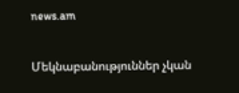news.am

Մեկնաբանություններ չկան